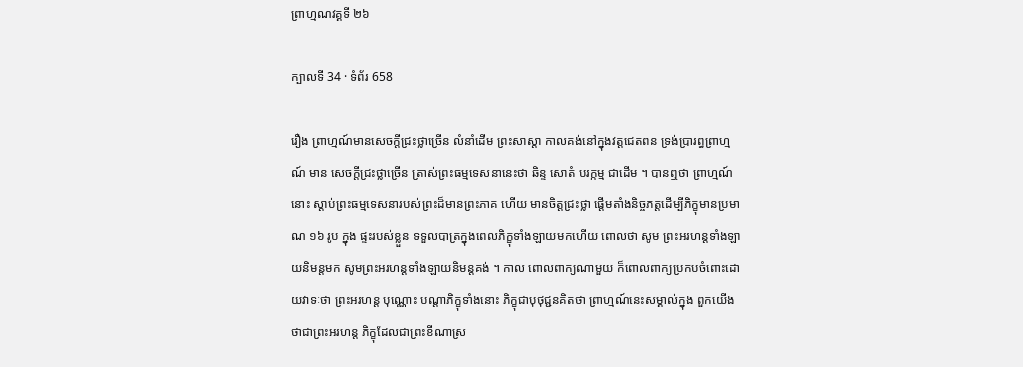ព្រាហ្មណវគ្គទី ២៦

ក្បាលទី 34 · ទំព័រ 658

រឿង ព្រាហ្មណ៍មានសេចក្តីជ្រះថ្លាច្រើន លំនាំដើម ព្រះសាស្តា កាលគង់នៅក្នុងវត្តជេតពន ទ្រង់ប្រារព្ធព្រាហ្មណ៍ មាន សេចក្តីជ្រះថ្លាច្រើន ត្រាស់ព្រះធម្មទេសនានេះថា ឆិន្ទ សោតំ បរក្កម្ម ជាដើម ។ បានឮថា ព្រាហ្មណ៍នោះ ស្តាប់ព្រះធម្មទេសនារបស់ព្រះដ៏មានព្រះភាគ ហើយ មានចិត្តជ្រះថ្លា ផ្តើមតាំងនិច្ចភត្តដើម្បីភិក្ខុមានប្រមាណ ១៦ រូប ក្នុង ផ្ទះរបស់ខ្លួន ទទួលបាត្រក្នុងពេលភិក្ខុទាំងឡាយមកហើយ ពោលថា សូម ព្រះអរហន្តទាំងឡាយនិមន្តមក សូមព្រះអរហន្តទាំងឡាយនិមន្តគង់ ។ កាល ពោលពាក្យណាមួយ ក៏ពោលពាក្យប្រកបចំពោះដោយវាទៈថា ព្រះអរហន្ត បុណ្ណោះ បណ្តាភិក្ខុទាំងនោះ ភិក្ខុជាបុថុជ្ជនគិតថា ព្រាហ្មណ៍នេះសម្គាល់ក្នុង ពួកយើងថាជាព្រះអរហន្ត ភិក្ខុដែលជាព្រះខីណាស្រ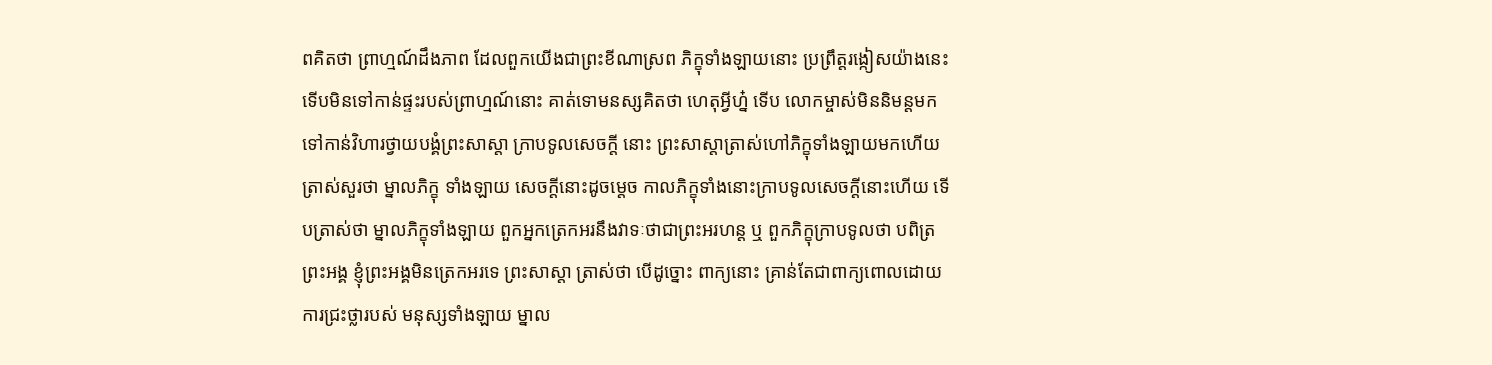ពគិតថា ព្រាហ្មណ៍ដឹងភាព ដែលពួកយើងជាព្រះខីណាស្រព ភិក្ខុទាំងឡាយនោះ ប្រព្រឹត្តរង្កៀសយ៉ាងនេះ ទើបមិនទៅកាន់ផ្ទះរបស់ព្រាហ្មណ៍នោះ គាត់ទោមនស្សគិតថា ហេតុអ្វីហ្ន៎ ទើប លោកម្ចាស់មិននិមន្តមក ទៅកាន់វិហារថ្វាយបង្គំព្រះសាស្តា ក្រាបទូលសេចក្តី នោះ ព្រះសាស្តាត្រាស់ហៅភិក្ខុទាំងឡាយមកហើយ ត្រាស់សួរថា ម្នាលភិក្ខុ ទាំងឡាយ សេចក្តីនោះដូចម្តេច កាលភិក្ខុទាំងនោះក្រាបទូលសេចក្តីនោះហើយ ទើបត្រាស់ថា ម្នាលភិក្ខុទាំងឡាយ ពួកអ្នកត្រេកអរនឹងវាទៈថាជាព្រះអរហន្ត ឬ ពួកភិក្ខុក្រាបទូលថា បពិត្រព្រះអង្គ ខ្ញុំព្រះអង្គមិនត្រេកអរទេ ព្រះសាស្តា ត្រាស់ថា បើដូច្នោះ ពាក្យនោះ គ្រាន់តែជាពាក្យពោលដោយការជ្រះថ្លារបស់ មនុស្សទាំងឡាយ ម្នាល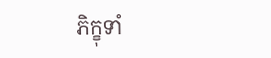ភិក្ខុទាំ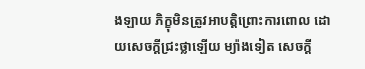ងឡាយ ភិក្ខុមិនត្រូវអាបត្តិព្រោះការពោល ដោយសេចក្តីជ្រះថ្លាឡើយ ម្យ៉ាងទៀត សេចក្តី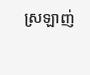ស្រឡាញ់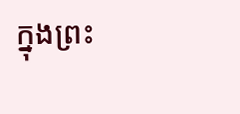ក្នុងព្រះ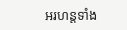អរហន្តទាំង